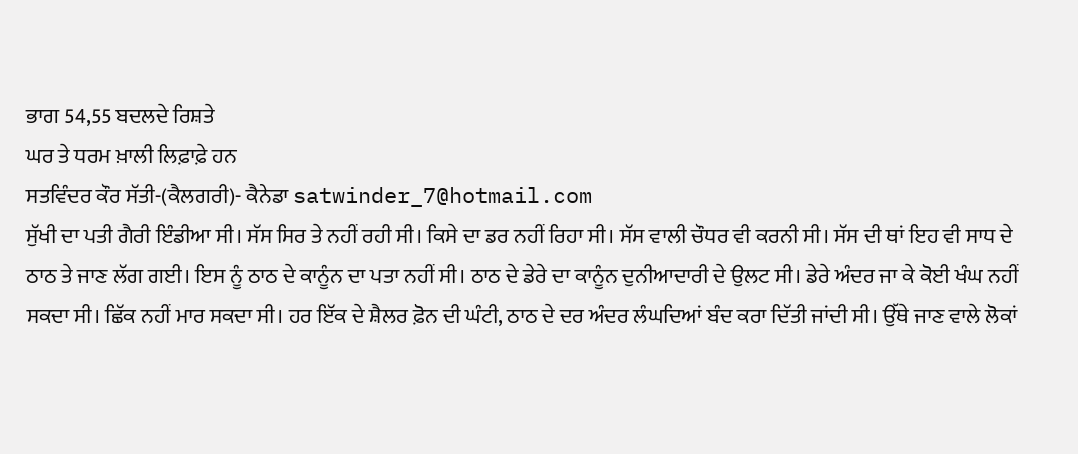ਭਾਗ 54,55 ਬਦਲਦੇ ਰਿਸ਼ਤੇ
ਘਰ ਤੇ ਧਰਮ ਖ਼ਾਲੀ ਲਿਫ਼ਾਫ਼ੇ ਹਨ
ਸਤਵਿੰਦਰ ਕੌਰ ਸੱਤੀ-(ਕੈਲਗਰੀ)- ਕੈਨੇਡਾ satwinder_7@hotmail.com
ਸੁੱਖੀ ਦਾ ਪਤੀ ਗੈਰੀ ਇੰਡੀਆ ਸੀ। ਸੱਸ ਸਿਰ ਤੇ ਨਹੀਂ ਰਹੀ ਸੀ। ਕਿਸੇ ਦਾ ਡਰ ਨਹੀਂ ਰਿਹਾ ਸੀ। ਸੱਸ ਵਾਲੀ ਚੌਧਰ ਵੀ ਕਰਨੀ ਸੀ। ਸੱਸ ਦੀ ਥਾਂ ਇਹ ਵੀ ਸਾਧ ਦੇ ਠਾਠ ਤੇ ਜਾਣ ਲੱਗ ਗਈ। ਇਸ ਨੂੰ ਠਾਠ ਦੇ ਕਾਨੂੰਨ ਦਾ ਪਤਾ ਨਹੀਂ ਸੀ। ਠਾਠ ਦੇ ਡੇਰੇ ਦਾ ਕਾਨੂੰਨ ਦੁਨੀਆਦਾਰੀ ਦੇ ਉਲਟ ਸੀ। ਡੇਰੇ ਅੰਦਰ ਜਾ ਕੇ ਕੋਈ ਖੰਘ ਨਹੀਂ ਸਕਦਾ ਸੀ। ਛਿੱਕ ਨਹੀਂ ਮਾਰ ਸਕਦਾ ਸੀ। ਹਰ ਇੱਕ ਦੇ ਸ਼ੈਲਰ ਫ਼ੋਨ ਦੀ ਘੰਟੀ, ਠਾਠ ਦੇ ਦਰ ਅੰਦਰ ਲੰਘਦਿਆਂ ਬੰਦ ਕਰਾ ਦਿੱਤੀ ਜਾਂਦੀ ਸੀ। ਉੱਥੇ ਜਾਣ ਵਾਲੇ ਲੋਕਾਂ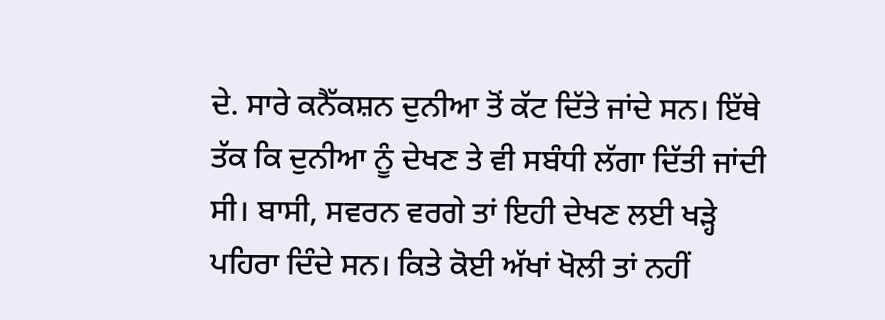ਦੇ. ਸਾਰੇ ਕਨੈੱਕਸ਼ਨ ਦੁਨੀਆ ਤੋਂ ਕੱਟ ਦਿੱਤੇ ਜਾਂਦੇ ਸਨ। ਇੱਥੇ ਤੱਕ ਕਿ ਦੁਨੀਆ ਨੂੰ ਦੇਖਣ ਤੇ ਵੀ ਸਬੰਧੀ ਲੱਗਾ ਦਿੱਤੀ ਜਾਂਦੀ ਸੀ। ਬਾਸੀ, ਸਵਰਨ ਵਰਗੇ ਤਾਂ ਇਹੀ ਦੇਖਣ ਲਈ ਖੜ੍ਹੇ ਪਹਿਰਾ ਦਿੰਦੇ ਸਨ। ਕਿਤੇ ਕੋਈ ਅੱਖਾਂ ਖੋਲੀ ਤਾਂ ਨਹੀਂ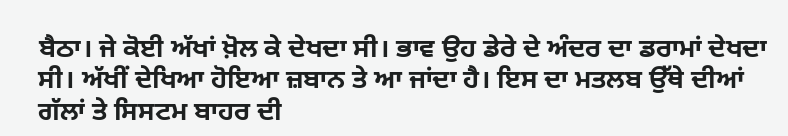ਬੈਠਾ। ਜੇ ਕੋਈ ਅੱਖਾਂ ਖ਼ੋਲ ਕੇ ਦੇਖਦਾ ਸੀ। ਭਾਵ ਉਹ ਡੇਰੇ ਦੇ ਅੰਦਰ ਦਾ ਡਰਾਮਾਂ ਦੇਖਦਾ ਸੀ। ਅੱਖੀਂ ਦੇਖਿਆ ਹੋਇਆ ਜ਼ਬਾਨ ਤੇ ਆ ਜਾਂਦਾ ਹੈ। ਇਸ ਦਾ ਮਤਲਬ ਉੱਥੇ ਦੀਆਂ ਗੱਲਾਂ ਤੇ ਸਿਸਟਮ ਬਾਹਰ ਦੀ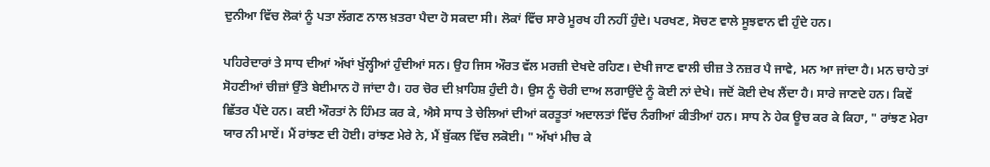ਦੁਨੀਆ ਵਿੱਚ ਲੋਕਾਂ ਨੂੰ ਪਤਾ ਲੱਗਣ ਨਾਲ ਖ਼ਤਰਾ ਪੈਦਾ ਹੋ ਸਕਦਾ ਸੀ। ਲੋਕਾਂ ਵਿੱਚ ਸਾਰੇ ਮੂਰਖ ਹੀ ਨਹੀਂ ਹੁੰਦੇ। ਪਰਖਣ, ਸੋਚਣ ਵਾਲੇ ਸੂਝਵਾਨ ਵੀ ਹੁੰਦੇ ਹਨ।

ਪਹਿਰੇਦਾਰਾਂ ਤੇ ਸਾਧ ਦੀਆਂ ਅੱਖਾਂ ਖੁੱਲ੍ਹੀਆਂ ਹੁੰਦੀਆਂ ਸਨ। ਉਹ ਜਿਸ ਔਰਤ ਵੱਲ ਮਰਜ਼ੀ ਦੇਖਦੇ ਰਹਿਣ। ਦੇਖੀ ਜਾਣ ਵਾਲੀ ਚੀਜ਼ ਤੇ ਨਜ਼ਰ ਪੈ ਜਾਵੇ, ਮਨ ਆ ਜਾਂਦਾ ਹੈ। ਮਨ ਚਾਹੇ ਤਾਂ ਸੋਹਣੀਆਂ ਚੀਜ਼ਾਂ ਉੱਤੇ ਬੇਈਮਾਨ ਹੋ ਜਾਂਦਾ ਹੈ। ਹਰ ਚੋਰ ਦੀ ਖ਼ਾਹਿਸ਼ ਹੁੰਦੀ ਹੈ। ਉਸ ਨੂੰ ਚੋਰੀ ਦਾਅ ਲਗਾਉਂਦੇ ਨੂੰ ਕੋਈ ਨਾਂ ਦੇਖੇ। ਜਦੋਂ ਕੋਈ ਦੇਖ ਲੈਂਦਾ ਹੈ। ਸਾਰੇ ਜਾਣਦੇ ਹਨ। ਕਿਵੇਂ ਛਿੱਤਰ ਪੈਂਦੇ ਹਨ। ਕਈ ਔਰਤਾਂ ਨੇ ਹਿੰਮਤ ਕਰ ਕੇ, ਐਸੇ ਸਾਧ ਤੇ ਚੇਲਿਆਂ ਦੀਆਂ ਕਰਤੂਤਾਂ ਅਦਾਲਤਾਂ ਵਿੱਚ ਨੰਗੀਆਂ ਕੀਤੀਆਂ ਹਨ। ਸਾਧ ਨੇ ਹੇਕ ਊਚ ਕਰ ਕੇ ਕਿਹਾ, " ਰਾਂਝਣ ਮੇਰਾ ਯਾਰ ਨੀ ਮਾਏਂ। ਮੈਂ ਰਾਂਝਣ ਦੀ ਹੋਈ। ਰਾਂਝਣ ਮੇਰੇ ਨੇ, ਮੈਂ ਬੁੱਕਲ ਵਿੱਚ ਲਕੋਈ। " ਅੱਖਾਂ ਮੀਚ ਕੇ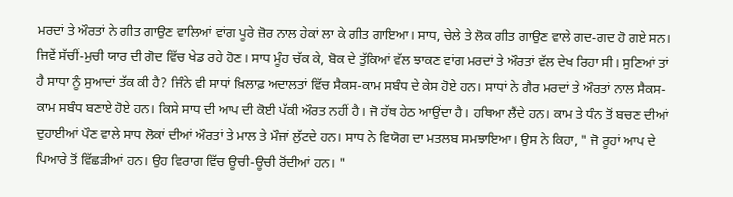ਮਰਦਾਂ ਤੇ ਔਰਤਾਂ ਨੇ ਗੀਤ ਗਾਉਣ ਵਾਲਿਆਂ ਵਾਂਗ ਪੂਰੇ ਜ਼ੋਰ ਨਾਲ ਹੇਕਾਂ ਲਾ ਕੇ ਗੀਤ ਗਾਇਆ। ਸਾਧ, ਚੇਲੇ ਤੇ ਲੋਕ ਗੀਤ ਗਾਉਣ ਵਾਲੇ ਗਦ-ਗਦ ਹੋ ਗਏ ਸਨ। ਜਿਵੇਂ ਸੱਚੀਂ-ਮੁਚੀ ਯਾਰ ਦੀ ਗੋਦ ਵਿੱਚ ਖੇਡ ਰਹੇ ਹੋਣ। ਸਾਧ ਮੂੰਹ ਚੱਕ ਕੇ, ਬੋਕ ਦੇ ਤੁੱਕਿਆਂ ਵੱਲ ਝਾਕਣ ਵਾਂਗ ਮਰਦਾਂ ਤੇ ਔਰਤਾਂ ਵੱਲ ਦੇਖ ਰਿਹਾ ਸੀ। ਸੁਣਿਆਂ ਤਾਂ ਹੈ ਸਾਧਾ ਨੂੰ ਸੁਆਦਾਂ ਤੱਕ ਕੀ ਹੈ? ਜਿੰਨੇ ਵੀ ਸਾਧਾਂ ਖ਼ਿਲਾਫ਼ ਅਦਾਲਤਾਂ ਵਿੱਚ ਸੈਕਸ-ਕਾਮ ਸਬੰਧ ਦੇ ਕੇਸ ਹੋਏ ਹਨ। ਸਾਧਾਂ ਨੇ ਗੈਰ ਮਰਦਾਂ ਤੇ ਔਰਤਾਂ ਨਾਲ ਸੈਕਸ-ਕਾਮ ਸਬੰਧ ਬਣਾਏ ਹੋਏ ਹਨ। ਕਿਸੇ ਸਾਧ ਦੀ ਆਪ ਦੀ ਕੋਈ ਪੱਕੀ ਔਰਤ ਨਹੀਂ ਹੈ। ਜੋ ਹੱਥ ਹੇਠ ਆਉਂਦਾ ਹੈ। ਹਥਿਆ ਲੈਂਦੇ ਹਨ। ਕਾਮ ਤੇ ਧੰਨ ਤੋਂ ਬਚਣ ਦੀਆਂ ਦੁਹਾਈਆਂ ਪੌਣ ਵਾਲੇ ਸਾਧ ਲੋਕਾਂ ਦੀਆਂ ਔਰਤਾਂ ਤੇ ਮਾਲ ਤੇ ਮੌਜਾਂ ਲੁੱਟਦੇ ਹਨ। ਸਾਧ ਨੇ ਵਿਯੋਗ ਦਾ ਮਤਲਬ ਸਮਝਾਇਆ। ਉਸ ਨੇ ਕਿਹਾ, " ਜੋ ਰੂਹਾਂ ਆਪ ਦੇ ਪਿਆਰੇ ਤੋਂ ਵਿੱਛੜੀਆਂ ਹਨ। ਉਹ ਵਿਰਾਗ ਵਿੱਚ ਊਚੀ-ਊਚੀ ਰੋਂਦੀਆਂ ਹਨ। "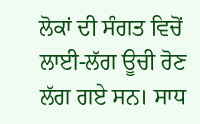ਲੋਕਾਂ ਦੀ ਸੰਗਤ ਵਿਚੋਂ ਲਾਈ-ਲੱਗ ਊਚੀ ਰੋਣ ਲੱਗ ਗਏ ਸਨ। ਸਾਧ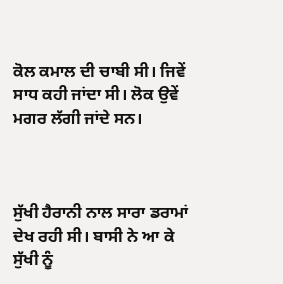ਕੋਲ ਕਮਾਲ ਦੀ ਚਾਬੀ ਸੀ। ਜਿਵੇਂ ਸਾਧ ਕਹੀ ਜਾਂਦਾ ਸੀ। ਲੋਕ ਉਵੇਂ ਮਗਰ ਲੱਗੀ ਜਾਂਦੇ ਸਨ।



ਸੁੱਖੀ ਹੈਰਾਨੀ ਨਾਲ ਸਾਰਾ ਡਰਾਮਾਂ ਦੇਖ ਰਹੀ ਸੀ। ਬਾਸੀ ਨੇ ਆ ਕੇ ਸੁੱਖੀ ਨੂੰ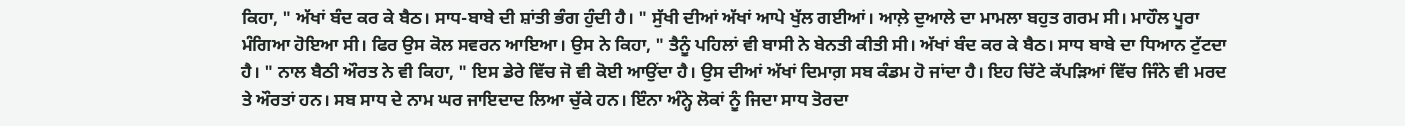ਕਿਹਾ, " ਅੱਖਾਂ ਬੰਦ ਕਰ ਕੇ ਬੈਠ। ਸਾਧ-ਬਾਬੇ ਦੀ ਸ਼ਾਂਤੀ ਭੰਗ ਹੁੰਦੀ ਹੈ। " ਸੁੱਖੀ ਦੀਆਂ ਅੱਖਾਂ ਆਪੇ ਖੁੱਲ ਗਈਆਂ। ਆਲ਼ੇ ਦੁਆਲੇ ਦਾ ਮਾਮਲਾ ਬਹੁਤ ਗਰਮ ਸੀ। ਮਾਹੌਲ ਪੂਰਾ ਮੰਗਿਆ ਹੋਇਆ ਸੀ। ਫਿਰ ਉਸ ਕੋਲ ਸਵਰਨ ਆਇਆ। ਉਸ ਨੇ ਕਿਹਾ, " ਤੈਨੂੰ ਪਹਿਲਾਂ ਵੀ ਬਾਸੀ ਨੇ ਬੇਨਤੀ ਕੀਤੀ ਸੀ। ਅੱਖਾਂ ਬੰਦ ਕਰ ਕੇ ਬੈਠ। ਸਾਧ ਬਾਬੇ ਦਾ ਧਿਆਨ ਟੁੱਟਦਾ ਹੈ। " ਨਾਲ ਬੈਠੀ ਔਰਤ ਨੇ ਵੀ ਕਿਹਾ, " ਇਸ ਡੇਰੇ ਵਿੱਚ ਜੋ ਵੀ ਕੋਈ ਆਉਂਦਾ ਹੈ। ਉਸ ਦੀਆਂ ਅੱਖਾਂ ਦਿਮਾਗ਼ ਸਬ ਕੰਡਮ ਹੋ ਜਾਂਦਾ ਹੈ। ਇਹ ਚਿੱਟੇ ਕੱਪੜਿਆਂ ਵਿੱਚ ਜਿੰਨੇ ਵੀ ਮਰਦ ਤੇ ਔਰਤਾਂ ਹਨ। ਸਬ ਸਾਧ ਦੇ ਨਾਮ ਘਰ ਜਾਇਦਾਦ ਲਿਆ ਚੁੱਕੇ ਹਨ। ਇੰਨਾ ਅੰਨ੍ਹੇ ਲੋਕਾਂ ਨੂੰ ਜਿਦਾ ਸਾਧ ਤੋਰਦਾ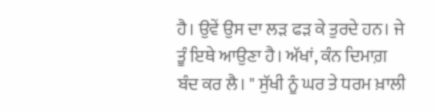ਹੈ। ਉਵੇਂ ਉਸ ਦਾ ਲੜ ਫੜ ਕੇ ਤੁਰਦੇ ਹਨ। ਜੇ ਤੂੰ ਇਥੇ ਆਉਣਾ ਹੈ। ਅੱਖਾਂ, ਕੰਨ ਦਿਮਾਗ਼ ਬੰਦ ਕਰ ਲੈ। " ਸੁੱਖੀ ਨੂੰ ਘਰ ਤੇ ਧਰਮ ਖ਼ਾਲੀ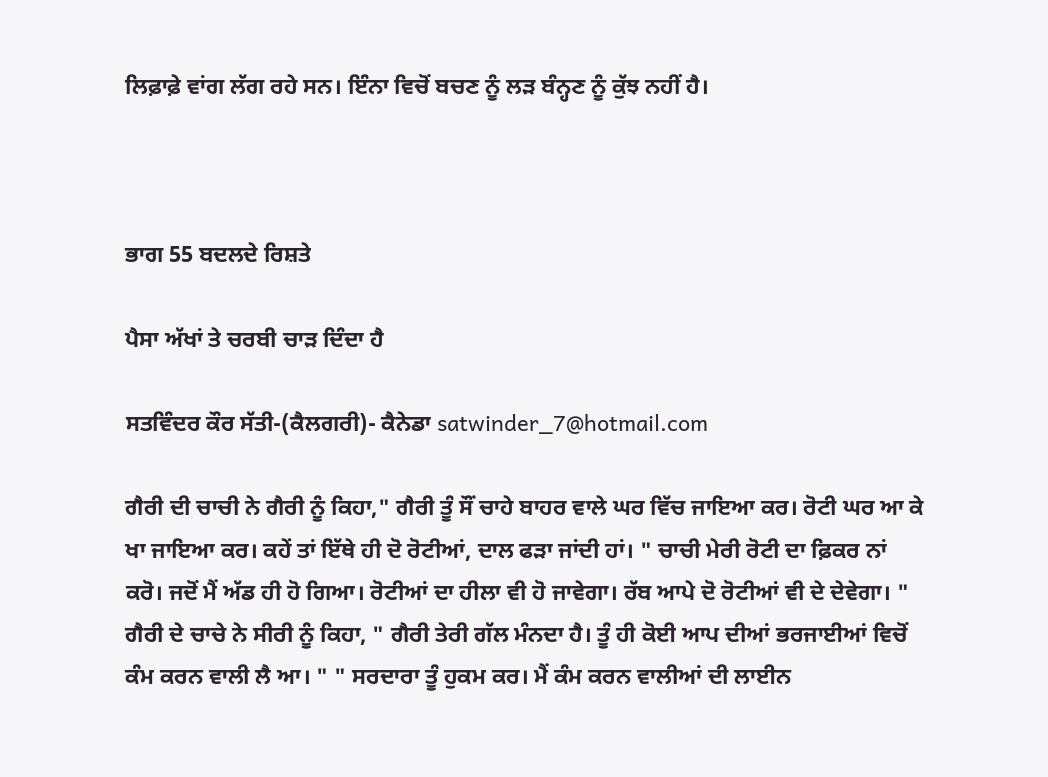ਲਿਫ਼ਾਫ਼ੇ ਵਾਂਗ ਲੱਗ ਰਹੇ ਸਨ। ਇੰਨਾ ਵਿਚੋਂ ਬਚਣ ਨੂੰ ਲੜ ਬੰਨ੍ਹਣ ਨੂੰ ਕੁੱਝ ਨਹੀਂ ਹੈ।



ਭਾਗ 55 ਬਦਲਦੇ ਰਿਸ਼ਤੇ

ਪੈਸਾ ਅੱਖਾਂ ਤੇ ਚਰਬੀ ਚਾੜ ਦਿੰਦਾ ਹੈ

ਸਤਵਿੰਦਰ ਕੌਰ ਸੱਤੀ-(ਕੈਲਗਰੀ)- ਕੈਨੇਡਾ satwinder_7@hotmail.com

ਗੈਰੀ ਦੀ ਚਾਚੀ ਨੇ ਗੈਰੀ ਨੂੰ ਕਿਹਾ," ਗੈਰੀ ਤੂੰ ਸੌਂ ਚਾਹੇ ਬਾਹਰ ਵਾਲੇ ਘਰ ਵਿੱਚ ਜਾਇਆ ਕਰ। ਰੋਟੀ ਘਰ ਆ ਕੇ ਖਾ ਜਾਇਆ ਕਰ। ਕਹੇਂ ਤਾਂ ਇੱਥੇ ਹੀ ਦੋ ਰੋਟੀਆਂ, ਦਾਲ ਫੜਾ ਜਾਂਦੀ ਹਾਂ। " ਚਾਚੀ ਮੇਰੀ ਰੋਟੀ ਦਾ ਫ਼ਿਕਰ ਨਾਂ ਕਰੋ। ਜਦੋਂ ਮੈਂ ਅੱਡ ਹੀ ਹੋ ਗਿਆ। ਰੋਟੀਆਂ ਦਾ ਹੀਲਾ ਵੀ ਹੋ ਜਾਵੇਗਾ। ਰੱਬ ਆਪੇ ਦੋ ਰੋਟੀਆਂ ਵੀ ਦੇ ਦੇਵੇਗਾ। " ਗੈਰੀ ਦੇ ਚਾਚੇ ਨੇ ਸੀਰੀ ਨੂੰ ਕਿਹਾ, " ਗੈਰੀ ਤੇਰੀ ਗੱਲ ਮੰਨਦਾ ਹੈ। ਤੂੰ ਹੀ ਕੋਈ ਆਪ ਦੀਆਂ ਭਰਜਾਈਆਂ ਵਿਚੋਂ ਕੰਮ ਕਰਨ ਵਾਲੀ ਲੈ ਆ। " " ਸਰਦਾਰਾ ਤੂੰ ਹੁਕਮ ਕਰ। ਮੈਂ ਕੰਮ ਕਰਨ ਵਾਲੀਆਂ ਦੀ ਲਾਈਨ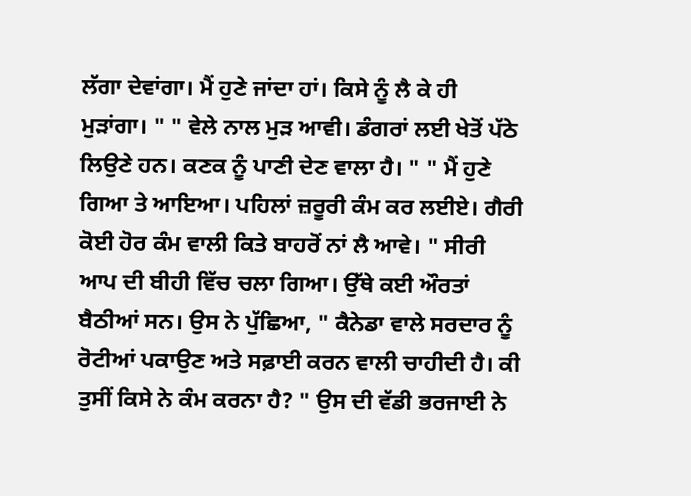ਲੱਗਾ ਦੇਵਾਂਗਾ। ਮੈਂ ਹੁਣੇ ਜਾਂਦਾ ਹਾਂ। ਕਿਸੇ ਨੂੰ ਲੈ ਕੇ ਹੀ ਮੁੜਾਂਗਾ। " " ਵੇਲੇ ਨਾਲ ਮੁੜ ਆਵੀ। ਡੰਗਰਾਂ ਲਈ ਖੇਤੋਂ ਪੱਠੇ ਲਿਉਣੇ ਹਨ। ਕਣਕ ਨੂੰ ਪਾਣੀ ਦੇਣ ਵਾਲਾ ਹੈ। " " ਮੈਂ ਹੁਣੇ ਗਿਆ ਤੇ ਆਇਆ। ਪਹਿਲਾਂ ਜ਼ਰੂਰੀ ਕੰਮ ਕਰ ਲਈਏ। ਗੈਰੀ ਕੋਈ ਹੋਰ ਕੰਮ ਵਾਲੀ ਕਿਤੇ ਬਾਹਰੋਂ ਨਾਂ ਲੈ ਆਵੇ। " ਸੀਰੀ ਆਪ ਦੀ ਬੀਹੀ ਵਿੱਚ ਚਲਾ ਗਿਆ। ਉੱਥੇ ਕਈ ਔਰਤਾਂ ਬੈਠੀਆਂ ਸਨ। ਉਸ ਨੇ ਪੁੱਛਿਆ, " ਕੈਨੇਡਾ ਵਾਲੇ ਸਰਦਾਰ ਨੂੰ ਰੋਟੀਆਂ ਪਕਾਉਣ ਅਤੇ ਸਫ਼ਾਈ ਕਰਨ ਵਾਲੀ ਚਾਹੀਦੀ ਹੈ। ਕੀ ਤੁਸੀਂ ਕਿਸੇ ਨੇ ਕੰਮ ਕਰਨਾ ਹੈ? " ਉਸ ਦੀ ਵੱਡੀ ਭਰਜਾਈ ਨੇ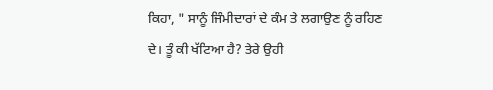ਕਿਹਾ, " ਸਾਨੂੰ ਜਿੰਮੀਦਾਰਾਂ ਦੇ ਕੰਮ ਤੇ ਲਗਾਉਣ ਨੂੰ ਰਹਿਣ ਦੇ। ਤੂੰ ਕੀ ਖੱਟਿਆ ਹੈ? ਤੇਰੇ ਉਹੀ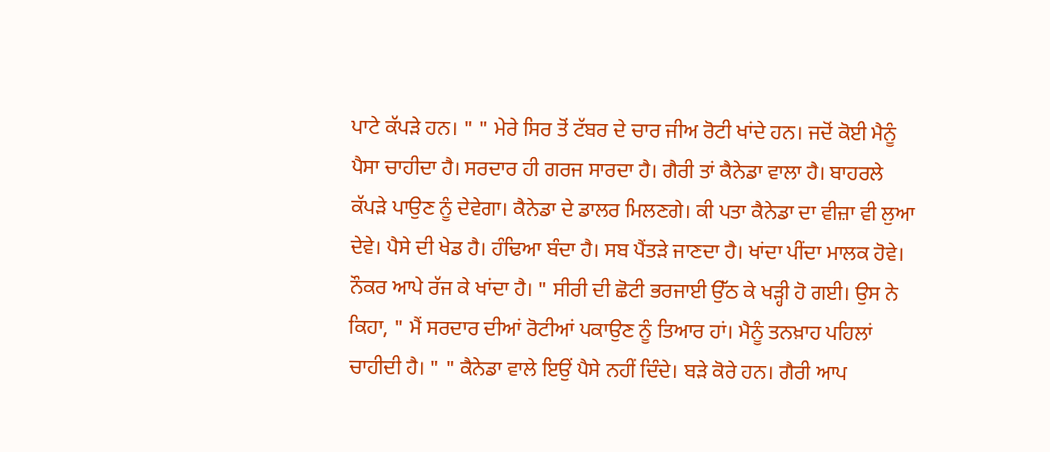ਪਾਟੇ ਕੱਪੜੇ ਹਨ। " " ਮੇਰੇ ਸਿਰ ਤੋਂ ਟੱਬਰ ਦੇ ਚਾਰ ਜੀਅ ਰੋਟੀ ਖਾਂਦੇ ਹਨ। ਜਦੋਂ ਕੋਈ ਮੈਨੂੰ ਪੈਸਾ ਚਾਹੀਦਾ ਹੈ। ਸਰਦਾਰ ਹੀ ਗਰਜ ਸਾਰਦਾ ਹੈ। ਗੈਰੀ ਤਾਂ ਕੈਨੇਡਾ ਵਾਲਾ ਹੈ। ਬਾਹਰਲੇ ਕੱਪੜੇ ਪਾਉਣ ਨੂੰ ਦੇਵੇਗਾ। ਕੈਨੇਡਾ ਦੇ ਡਾਲਰ ਮਿਲਣਗੇ। ਕੀ ਪਤਾ ਕੈਨੇਡਾ ਦਾ ਵੀਜ਼ਾ ਵੀ ਲੁਆ ਦੇਵੇ। ਪੈਸੇ ਦੀ ਖੇਡ ਹੈ। ਹੰਢਿਆ ਬੰਦਾ ਹੈ। ਸਬ ਪੈਂਤੜੇ ਜਾਣਦਾ ਹੈ। ਖਾਂਦਾ ਪੀਂਦਾ ਮਾਲਕ ਹੋਵੇ। ਨੌਕਰ ਆਪੇ ਰੱਜ ਕੇ ਖਾਂਦਾ ਹੈ। " ਸੀਰੀ ਦੀ ਛੋਟੀ ਭਰਜਾਈ ਉੱਠ ਕੇ ਖੜ੍ਹੀ ਹੋ ਗਈ। ਉਸ ਨੇ ਕਿਹਾ, " ਮੈਂ ਸਰਦਾਰ ਦੀਆਂ ਰੋਟੀਆਂ ਪਕਾਉਣ ਨੂੰ ਤਿਆਰ ਹਾਂ। ਮੈਨੂੰ ਤਨਖ਼ਾਹ ਪਹਿਲਾਂ ਚਾਹੀਦੀ ਹੈ। " " ਕੈਨੇਡਾ ਵਾਲੇ ਇਉਂ ਪੈਸੇ ਨਹੀਂ ਦਿੰਦੇ। ਬੜੇ ਕੋਰੇ ਹਨ। ਗੈਰੀ ਆਪ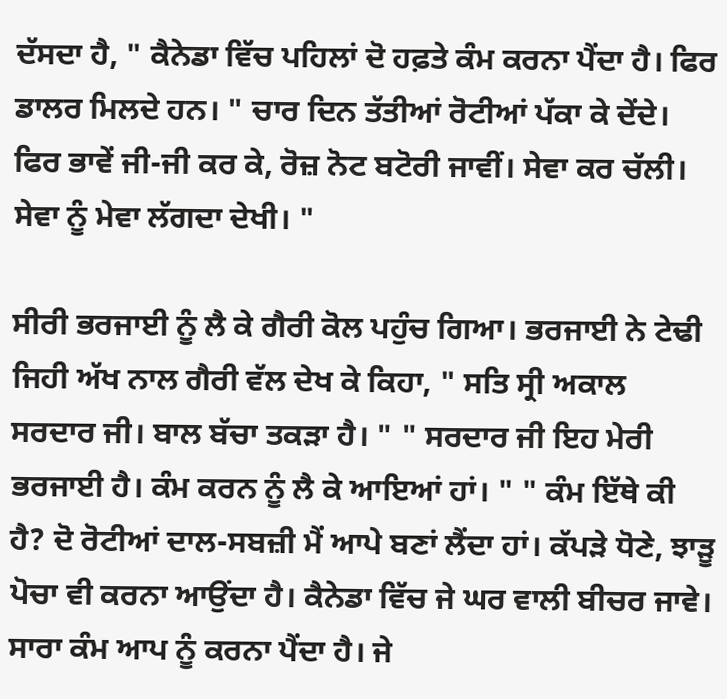ਦੱਸਦਾ ਹੈ, " ਕੈਨੇਡਾ ਵਿੱਚ ਪਹਿਲਾਂ ਦੋ ਹਫ਼ਤੇ ਕੰਮ ਕਰਨਾ ਪੈਂਦਾ ਹੈ। ਫਿਰ ਡਾਲਰ ਮਿਲਦੇ ਹਨ। " ਚਾਰ ਦਿਨ ਤੱਤੀਆਂ ਰੋਟੀਆਂ ਪੱਕਾ ਕੇ ਦੇਂਦੇ। ਫਿਰ ਭਾਵੇਂ ਜੀ-ਜੀ ਕਰ ਕੇ, ਰੋਜ਼ ਨੋਟ ਬਟੋਰੀ ਜਾਵੀਂ। ਸੇਵਾ ਕਰ ਚੱਲੀ। ਸੇਵਾ ਨੂੰ ਮੇਵਾ ਲੱਗਦਾ ਦੇਖੀ। "

ਸੀਰੀ ਭਰਜਾਈ ਨੂੰ ਲੈ ਕੇ ਗੈਰੀ ਕੋਲ ਪਹੁੰਚ ਗਿਆ। ਭਰਜਾਈ ਨੇ ਟੇਢੀ ਜਿਹੀ ਅੱਖ ਨਾਲ ਗੈਰੀ ਵੱਲ ਦੇਖ ਕੇ ਕਿਹਾ, " ਸਤਿ ਸ੍ਰੀ ਅਕਾਲ ਸਰਦਾਰ ਜੀ। ਬਾਲ ਬੱਚਾ ਤਕੜਾ ਹੈ। " " ਸਰਦਾਰ ਜੀ ਇਹ ਮੇਰੀ ਭਰਜਾਈ ਹੈ। ਕੰਮ ਕਰਨ ਨੂੰ ਲੈ ਕੇ ਆਇਆਂ ਹਾਂ। " " ਕੰਮ ਇੱਥੇ ਕੀ ਹੈ? ਦੋ ਰੋਟੀਆਂ ਦਾਲ-ਸਬਜ਼ੀ ਮੈਂ ਆਪੇ ਬਣਾਂ ਲੈਂਦਾ ਹਾਂ। ਕੱਪੜੇ ਧੋਣੇ, ਝਾੜੂ ਪੋਚਾ ਵੀ ਕਰਨਾ ਆਉਂਦਾ ਹੈ। ਕੈਨੇਡਾ ਵਿੱਚ ਜੇ ਘਰ ਵਾਲੀ ਬੀਚਰ ਜਾਵੇ। ਸਾਰਾ ਕੰਮ ਆਪ ਨੂੰ ਕਰਨਾ ਪੈਂਦਾ ਹੈ। ਜੇ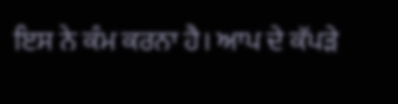ਇਸ ਨੇ ਕੰਮ ਕਰਨਾ ਹੈ। ਆਪ ਦੇ ਕੱਪੜੇ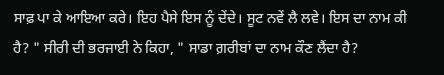ਸਾਫ਼ ਪਾ ਕੇ ਆਇਆ ਕਰੇ। ਇਹ ਪੈਸੇ ਇਸ ਨੂੰ ਦੇਂਦੇ। ਸੂਟ ਨਵੇਂ ਲੈ ਲਵੇ। ਇਸ ਦਾ ਨਾਮ ਕੀ ਹੈ? " ਸੀਰੀ ਦੀ ਭਰਜਾਈ ਨੇ ਕਿਹਾ, " ਸਾਡਾ ਗ਼ਰੀਬਾਂ ਦਾ ਨਾਮ ਕੌਣ ਲੈਂਦਾ ਹੈ?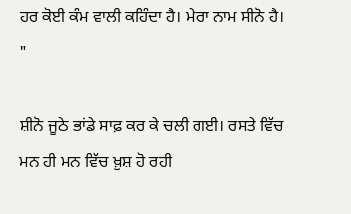ਹਰ ਕੋਈ ਕੰਮ ਵਾਲੀ ਕਹਿੰਦਾ ਹੈ। ਮੇਰਾ ਨਾਮ ਸੀਨੋ ਹੈ। "

ਸ਼ੀਨੋ ਜੂਠੇ ਭਾਂਡੇ ਸਾਫ਼ ਕਰ ਕੇ ਚਲੀ ਗਈ। ਰਸਤੇ ਵਿੱਚ ਮਨ ਹੀ ਮਨ ਵਿੱਚ ਖ਼ੁਸ਼ ਹੋ ਰਹੀ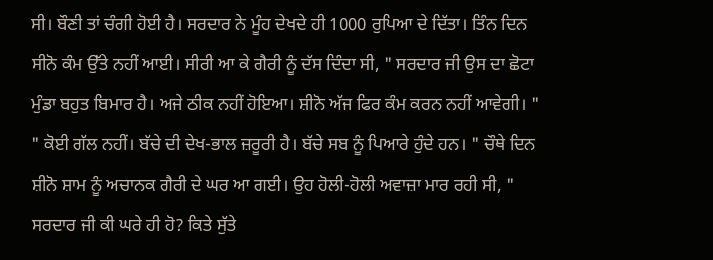ਸੀ। ਬੌਣੀ ਤਾਂ ਚੰਗੀ ਹੋਈ ਹੈ। ਸਰਦਾਰ ਨੇ ਮੂੰਹ ਦੇਖਦੇ ਹੀ 1000 ਰੁਪਿਆ ਦੇ ਦਿੱਤਾ। ਤਿੰਨ ਦਿਨ ਸੀਨੋ ਕੰਮ ਉੱਤੇ ਨਹੀਂ ਆਈ। ਸੀਰੀ ਆ ਕੇ ਗੈਰੀ ਨੂੰ ਦੱਸ ਦਿੰਦਾ ਸੀ, " ਸਰਦਾਰ ਜੀ ਉਸ ਦਾ ਛੋਟਾ ਮੁੰਡਾ ਬਹੁਤ ਬਿਮਾਰ ਹੈ। ਅਜੇ ਠੀਕ ਨਹੀਂ ਹੋਇਆ। ਸ਼ੀਨੋ ਅੱਜ ਫਿਰ ਕੰਮ ਕਰਨ ਨਹੀਂ ਆਵੇਗੀ। " " ਕੋਈ ਗੱਲ ਨਹੀਂ। ਬੱਚੇ ਦੀ ਦੇਖ-ਭਾਲ ਜ਼ਰੂਰੀ ਹੈ। ਬੱਚੇ ਸਬ ਨੂੰ ਪਿਆਰੇ ਹੁੰਦੇ ਹਨ। " ਚੌਥੇ ਦਿਨ ਸ਼ੀਨੋ ਸ਼ਾਮ ਨੂੰ ਅਚਾਨਕ ਗੈਰੀ ਦੇ ਘਰ ਆ ਗਈ। ਉਹ ਹੋਲੀ-ਹੋਲੀ ਅਵਾਜ਼ਾ ਮਾਰ ਰਹੀ ਸੀ, " ਸਰਦਾਰ ਜੀ ਕੀ ਘਰੇ ਹੀ ਹੋ? ਕਿਤੇ ਸੁੱਤੇ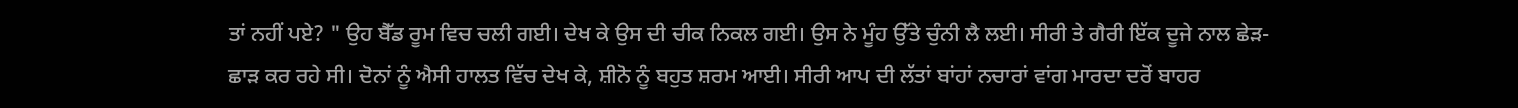ਤਾਂ ਨਹੀਂ ਪਏ? " ਉਹ ਬੈੱਡ ਰੂਮ ਵਿਚ ਚਲੀ ਗਈ। ਦੇਖ ਕੇ ਉਸ ਦੀ ਚੀਕ ਨਿਕਲ ਗਈ। ਉਸ ਨੇ ਮੂੰਹ ਉੱਤੇ ਚੁੰਨੀ ਲੈ ਲਈ। ਸੀਰੀ ਤੇ ਗੈਰੀ ਇੱਕ ਦੂਜੇ ਨਾਲ ਛੇੜ-ਛਾੜ ਕਰ ਰਹੇ ਸੀ। ਦੋਨਾਂ ਨੂੰ ਐਸੀ ਹਾਲਤ ਵਿੱਚ ਦੇਖ ਕੇ, ਸ਼ੀਨੋ ਨੂੰ ਬਹੁਤ ਸ਼ਰਮ ਆਈ। ਸੀਰੀ ਆਪ ਦੀ ਲੱਤਾਂ ਬਾਂਹਾਂ ਨਚਾਰਾਂ ਵਾਂਗ ਮਾਰਦਾ ਦਰੋਂ ਬਾਹਰ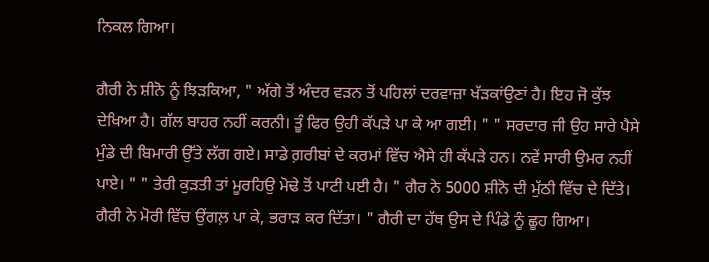ਨਿਕਲ ਗਿਆ।

ਗੈਰੀ ਨੇ ਸ਼ੀਨੋ ਨੂੰ ਝਿੜਕਿਆ, " ਅੱਗੇ ਤੋਂ ਅੰਦਰ ਵੜਨ ਤੋਂ ਪਹਿਲਾਂ ਦਰਵਾਜ਼ਾ ਖੱੜਕਾਂਉਣਾਂ ਹੈ। ਇਹ ਜੋ ਕੁੱਝ ਦੇਖਿਆ ਹੈ। ਗੱਲ ਬਾਹਰ ਨਹੀਂ ਕਰਨੀ। ਤੂੰ ਫਿਰ ਉਹੀ ਕੱਪੜੇ ਪਾ ਕੇ ਆ ਗਈ। " " ਸਰਦਾਰ ਜੀ ਉਹ ਸਾਰੇ ਪੈਸੇ ਮੁੰਡੇ ਦੀ ਬਿਮਾਰੀ ਉੱਤੇ ਲੱਗ ਗਏ। ਸਾਡੇ ਗ਼ਰੀਬਾਂ ਦੇ ਕਰਮਾਂ ਵਿੱਚ ਐਸੇ ਹੀ ਕੱਪੜੇ ਹਨ। ਨਵੇਂ ਸਾਰੀ ਉਮਰ ਨਹੀਂ ਪਾਏ। " " ਤੇਰੀ ਕੁੜਤੀ ਤਾਂ ਮੂਰਹਿਉ ਮੋਢੇ ਤੋਂ ਪਾਟੀ ਪਈ ਹੈ। " ਗੈਰ ਨੇ 5000 ਸ਼ੀਨੋ ਦੀ ਮੁੱਠੀ ਵਿੱਚ ਦੇ ਦਿੱਤੇ। ਗੈਰੀ ਨੇ ਮੋਰੀ ਵਿੱਚ ਉਂਗਲ਼ ਪਾ ਕੇ, ਭਰਾੜ ਕਰ ਦਿੱਤਾ। " ਗੈਰੀ ਦਾ ਹੱਥ ਉਸ ਦੇ ਪਿੰਡੇ ਨੂੰ ਛੂਹ ਗਿਆ।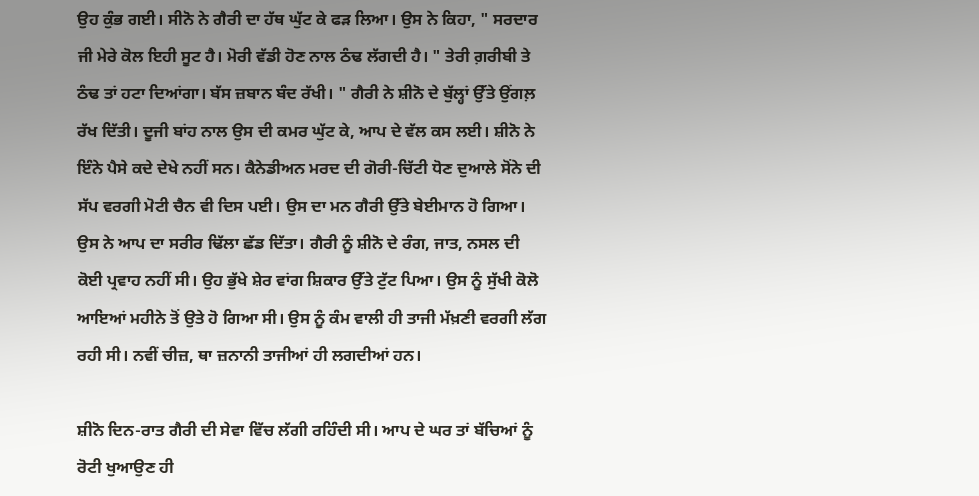ਉਹ ਕੁੰਭ ਗਈ। ਸੀਨੋ ਨੇ ਗੈਰੀ ਦਾ ਹੱਥ ਘੁੱਟ ਕੇ ਫੜ ਲਿਆ। ਉਸ ਨੇ ਕਿਹਾ, " ਸਰਦਾਰ ਜੀ ਮੇਰੇ ਕੋਲ ਇਹੀ ਸੂਟ ਹੈ। ਮੋਰੀ ਵੱਡੀ ਹੋਣ ਨਾਲ ਠੰਢ ਲੱਗਦੀ ਹੈ। " ਤੇਰੀ ਗ਼ਰੀਬੀ ਤੇ ਠੰਢ ਤਾਂ ਹਟਾ ਦਿਆਂਗਾ। ਬੱਸ ਜ਼ਬਾਨ ਬੰਦ ਰੱਖੀ। " ਗੈਰੀ ਨੇ ਸ਼ੀਨੋ ਦੇ ਬੁੱਲ੍ਹਾਂ ਉੱਤੇ ਉਂਗਲ਼ ਰੱਖ ਦਿੱਤੀ। ਦੂਜੀ ਬਾਂਹ ਨਾਲ ਉਸ ਦੀ ਕਮਰ ਘੁੱਟ ਕੇ, ਆਪ ਦੇ ਵੱਲ ਕਸ ਲਈ। ਸ਼ੀਨੋ ਨੇ ਇੰਨੇ ਪੈਸੇ ਕਦੇ ਦੇਖੇ ਨਹੀਂ ਸਨ। ਕੈਨੇਡੀਅਨ ਮਰਦ ਦੀ ਗੋਰੀ-ਚਿੱਟੀ ਧੋਣ ਦੁਆਲੇ ਸੋਂਨੇ ਦੀ ਸੱਪ ਵਰਗੀ ਮੋਟੀ ਚੈਨ ਵੀ ਦਿਸ ਪਈ। ਉਸ ਦਾ ਮਨ ਗੈਰੀ ਉੱਤੇ ਬੇਈਮਾਨ ਹੋ ਗਿਆ। ਉਸ ਨੇ ਆਪ ਦਾ ਸਰੀਰ ਢਿੱਲਾ ਛੱਡ ਦਿੱਤਾ। ਗੈਰੀ ਨੂੰ ਸ਼ੀਨੋ ਦੇ ਰੰਗ, ਜਾਤ, ਨਸਲ ਦੀ ਕੋਈ ਪ੍ਰਵਾਹ ਨਹੀਂ ਸੀ। ਉਹ ਭੁੱਖੇ ਸ਼ੇਰ ਵਾਂਗ ਸ਼ਿਕਾਰ ਉੱਤੇ ਟੁੱਟ ਪਿਆ। ਉਸ ਨੂੰ ਸੁੱਖੀ ਕੋਲੋ ਆਇਆਂ ਮਹੀਨੇ ਤੋਂ ਉਤੇ ਹੋ ਗਿਆ ਸੀ। ਉਸ ਨੂੰ ਕੰਮ ਵਾਲੀ ਹੀ ਤਾਜੀ ਮੱਖ਼ਣੀ ਵਰਗੀ ਲੱਗ ਰਹੀ ਸੀ। ਨਵੀਂ ਚੀਜ਼, ਥਾ ਜ਼ਨਾਨੀ ਤਾਜੀਆਂ ਹੀ ਲਗਦੀਆਂ ਹਨ।

ਸ਼ੀਨੋ ਦਿਨ-ਰਾਤ ਗੈਰੀ ਦੀ ਸੇਵਾ ਵਿੱਚ ਲੱਗੀ ਰਹਿੰਦੀ ਸੀ। ਆਪ ਦੇ ਘਰ ਤਾਂ ਬੱਚਿਆਂ ਨੂੰ ਰੋਟੀ ਖੁਆਉਣ ਹੀ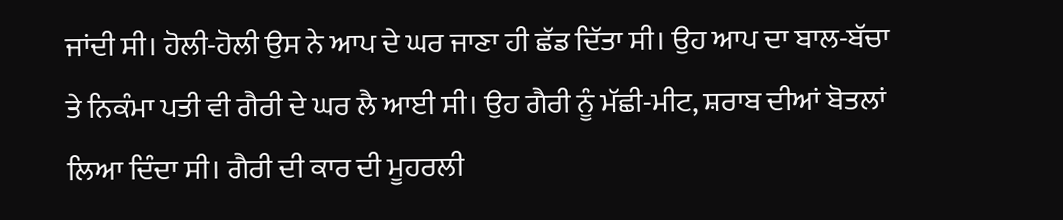ਜਾਂਦੀ ਸੀ। ਹੋਲੀ-ਹੋਲੀ ਉਸ ਨੇ ਆਪ ਦੇ ਘਰ ਜਾਣਾ ਹੀ ਛੱਡ ਦਿੱਤਾ ਸੀ। ਉਹ ਆਪ ਦਾ ਬਾਲ-ਬੱਚਾ ਤੇ ਨਿਕੰਮਾ ਪਤੀ ਵੀ ਗੈਰੀ ਦੇ ਘਰ ਲੈ ਆਈ ਸੀ। ਉਹ ਗੈਰੀ ਨੂੰ ਮੱਛੀ-ਮੀਟ, ਸ਼ਰਾਬ ਦੀਆਂ ਬੋਤਲਾਂ ਲਿਆ ਦਿੰਦਾ ਸੀ। ਗੈਰੀ ਦੀ ਕਾਰ ਦੀ ਮੂਹਰਲੀ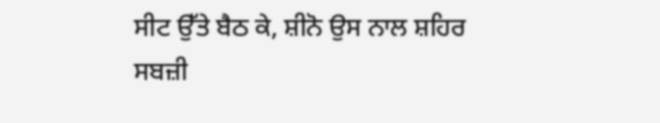ਸੀਟ ਉੱਤੇ ਬੈਠ ਕੇ, ਸ਼ੀਨੋ ਉਸ ਨਾਲ ਸ਼ਹਿਰ ਸਬਜ਼ੀ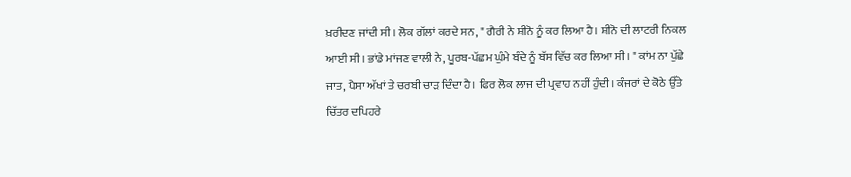ਖ਼ਰੀਦਣ ਜਾਂਦੀ ਸੀ। ਲੋਕ ਗੱਲਾਂ ਕਰਦੇ ਸਨ, " ਗੈਰੀ ਨੇ ਸ਼ੀਨੋ ਨੂੰ ਕਰ ਲਿਆ ਹੈ। ਸ਼ੀਨੋ ਦੀ ਲਾਟਰੀ ਨਿਕਲ ਆਈ ਸੀ। ਭਾਂਡੇ ਮਾਂਜਣ ਵਾਲੀ ਨੇ, ਪੂਰਬ-ਪੱਛਮ ਘੁੰਮੇ ਬੰਦੇ ਨੂੰ ਬੱਸ ਵਿੱਚ ਕਰ ਲਿਆ ਸੀ। " ਕਾਂਮ ਨਾ ਪੁੱਛੇ ਜਾਤ, ਪੈਸਾ ਅੱਖਾਂ ਤੇ ਚਰਬੀ ਚਾੜ ਦਿੰਦਾ ਹੈ। ਫਿਰ ਲੋਕ ਲਾਜ ਦੀ ਪ੍ਰਵਾਹ ਨਹੀਂ ਹੁੰਦੀ। ਕੰਜਰਾਂ ਦੇ ਕੋਠੇ ਉੱਤੇ ਚਿੱਤਰ ਦਪਿਹਰੇ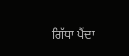ਗਿੱਧਾ ਪੈਂਦਾ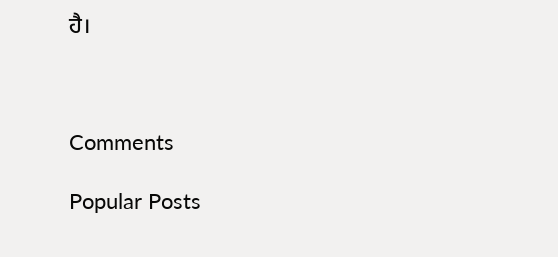ਹੈ।



Comments

Popular Posts